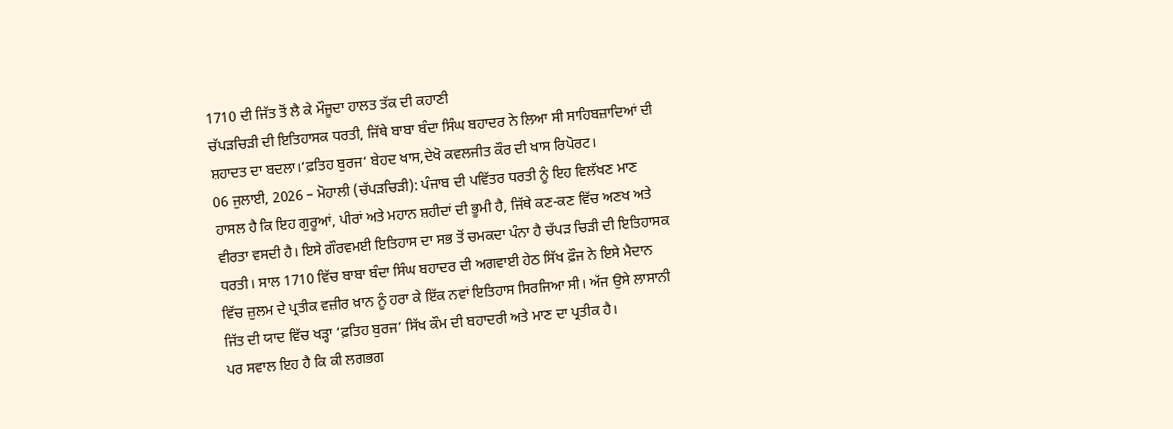1710 ਦੀ ਜਿੱਤ ਤੋਂ ਲੈ ਕੇ ਮੌਜੂਦਾ ਹਾਲਤ ਤੱਕ ਦੀ ਕਹਾਣੀ
ਚੱਪੜਚਿੜੀ ਦੀ ਇਤਿਹਾਸਕ ਧਰਤੀ, ਜਿੱਥੇ ਬਾਬਾ ਬੰਦਾ ਸਿੰਘ ਬਹਾਦਰ ਨੇ ਲਿਆ ਸੀ ਸਾਹਿਬਜ਼ਾਦਿਆਂ ਦੀ ਸ਼ਹਾਦਤ ਦਾ ਬਦਲਾ।‘ਫ਼ਤਿਹ ਬੁਰਜ‘ ਬੇਹਦ ਖਾਸ,ਦੇਖੋ ਕਵਲਜੀਤ ਕੌਰ ਦੀ ਖਾਸ ਰਿਪੋਰਟ।
06 ਜੁਲਾਈ, 2026 – ਮੋਹਾਲੀ (ਚੱਪੜਚਿੜੀ): ਪੰਜਾਬ ਦੀ ਪਵਿੱਤਰ ਧਰਤੀ ਨੂੰ ਇਹ ਵਿਲੱਖਣ ਮਾਣ ਹਾਸਲ ਹੈ ਕਿ ਇਹ ਗੁਰੂਆਂ, ਪੀਰਾਂ ਅਤੇ ਮਹਾਨ ਸ਼ਹੀਦਾਂ ਦੀ ਭੂਮੀ ਹੈ, ਜਿੱਥੇ ਕਣ-ਕਣ ਵਿੱਚ ਅਣਖ ਅਤੇ ਵੀਰਤਾ ਵਸਦੀ ਹੈ। ਇਸੇ ਗੌਰਵਮਈ ਇਤਿਹਾਸ ਦਾ ਸਭ ਤੋਂ ਚਮਕਦਾ ਪੰਨਾ ਹੈ ਚੱਪੜ ਚਿੜੀ ਦੀ ਇਤਿਹਾਸਕ ਧਰਤੀ। ਸਾਲ 1710 ਵਿੱਚ ਬਾਬਾ ਬੰਦਾ ਸਿੰਘ ਬਹਾਦਰ ਦੀ ਅਗਵਾਈ ਹੇਠ ਸਿੱਖ ਫ਼ੌਜ ਨੇ ਇਸੇ ਮੈਦਾਨ ਵਿੱਚ ਜ਼ੁਲਮ ਦੇ ਪ੍ਰਤੀਕ ਵਜ਼ੀਰ ਖ਼ਾਨ ਨੂੰ ਹਰਾ ਕੇ ਇੱਕ ਨਵਾਂ ਇਤਿਹਾਸ ਸਿਰਜਿਆ ਸੀ। ਅੱਜ ਉਸੇ ਲਾਸਾਨੀ ਜਿੱਤ ਦੀ ਯਾਦ ਵਿੱਚ ਖੜ੍ਹਾ ‘ਫ਼ਤਿਹ ਬੁਰਜ’ ਸਿੱਖ ਕੌਮ ਦੀ ਬਹਾਦਰੀ ਅਤੇ ਮਾਣ ਦਾ ਪ੍ਰਤੀਕ ਹੈ।
ਪਰ ਸਵਾਲ ਇਹ ਹੈ ਕਿ ਕੀ ਲਗਭਗ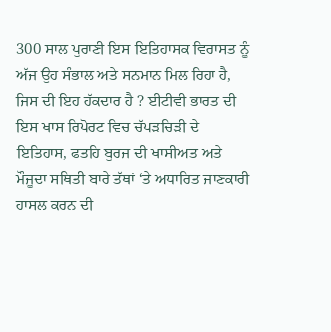300 ਸਾਲ ਪੁਰਾਣੀ ਇਸ ਇਤਿਹਾਸਕ ਵਿਰਾਸਤ ਨੂੰ ਅੱਜ ਉਹ ਸੰਭਾਲ ਅਤੇ ਸਨਮਾਨ ਮਿਲ ਰਿਹਾ ਹੈ, ਜਿਸ ਦੀ ਇਹ ਹੱਕਦਾਰ ਹੈ ? ਈਟੀਵੀ ਭਾਰਤ ਦੀ ਇਸ ਖਾਸ ਰਿਪੋਰਟ ਵਿਚ ਚੱਪੜਚਿੜੀ ਦੇ ਇਤਿਹਾਸ, ਫਤਹਿ ਬੁਰਜ ਦੀ ਖਾਸੀਅਤ ਅਤੇ ਮੌਜੂਦਾ ਸਥਿਤੀ ਬਾਰੇ ਤੱਥਾਂ ‘ਤੇ ਅਧਾਰਿਤ ਜਾਣਕਾਰੀ ਹਾਸਲ ਕਰਨ ਦੀ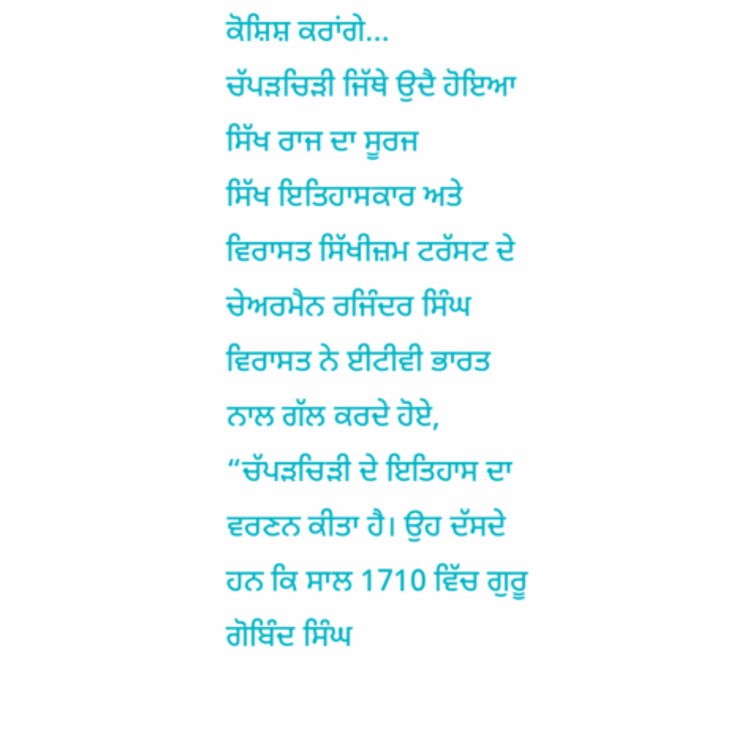ਕੋਸ਼ਿਸ਼ ਕਰਾਂਗੇ…
ਚੱਪੜਚਿੜੀ ਜਿੱਥੇ ਉਦੈ ਹੋਇਆ ਸਿੱਖ ਰਾਜ ਦਾ ਸੂਰਜ
ਸਿੱਖ ਇਤਿਹਾਸਕਾਰ ਅਤੇ ਵਿਰਾਸਤ ਸਿੱਖੀਜ਼ਮ ਟਰੱਸਟ ਦੇ ਚੇਅਰਮੈਨ ਰਜਿੰਦਰ ਸਿੰਘ ਵਿਰਾਸਤ ਨੇ ਈਟੀਵੀ ਭਾਰਤ ਨਾਲ ਗੱਲ ਕਰਦੇ ਹੋਏ, “ਚੱਪੜਚਿੜੀ ਦੇ ਇਤਿਹਾਸ ਦਾ ਵਰਣਨ ਕੀਤਾ ਹੈ। ਉਹ ਦੱਸਦੇ ਹਨ ਕਿ ਸਾਲ 1710 ਵਿੱਚ ਗੁਰੂ ਗੋਬਿੰਦ ਸਿੰਘ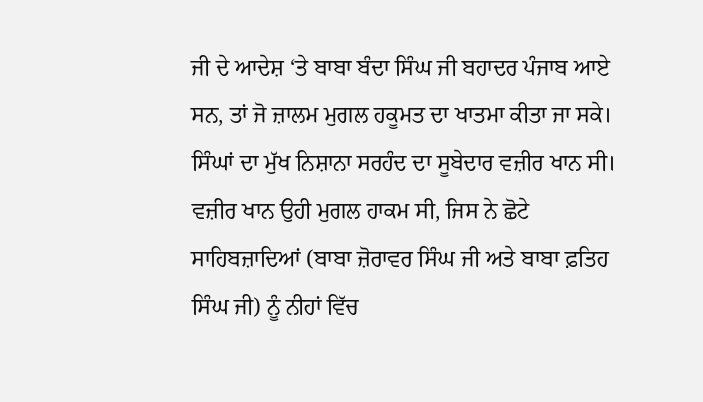ਜੀ ਦੇ ਆਦੇਸ਼ ‘ਤੇ ਬਾਬਾ ਬੰਦਾ ਸਿੰਘ ਜੀ ਬਹਾਦਰ ਪੰਜਾਬ ਆਏ ਸਨ, ਤਾਂ ਜੋ ਜ਼ਾਲਮ ਮੁਗਲ ਹਕੂਮਤ ਦਾ ਖਾਤਮਾ ਕੀਤਾ ਜਾ ਸਕੇ। ਸਿੰਘਾਂ ਦਾ ਮੁੱਖ ਨਿਸ਼ਾਨਾ ਸਰਹੰਦ ਦਾ ਸੂਬੇਦਾਰ ਵਜ਼ੀਰ ਖਾਨ ਸੀ। ਵਜ਼ੀਰ ਖਾਨ ਉਹੀ ਮੁਗਲ ਹਾਕਮ ਸੀ, ਜਿਸ ਨੇ ਛੋਟੇ ਸਾਹਿਬਜ਼ਾਦਿਆਂ (ਬਾਬਾ ਜ਼ੋਰਾਵਰ ਸਿੰਘ ਜੀ ਅਤੇ ਬਾਬਾ ਫ਼ਤਿਹ ਸਿੰਘ ਜੀ) ਨੂੰ ਨੀਹਾਂ ਵਿੱਚ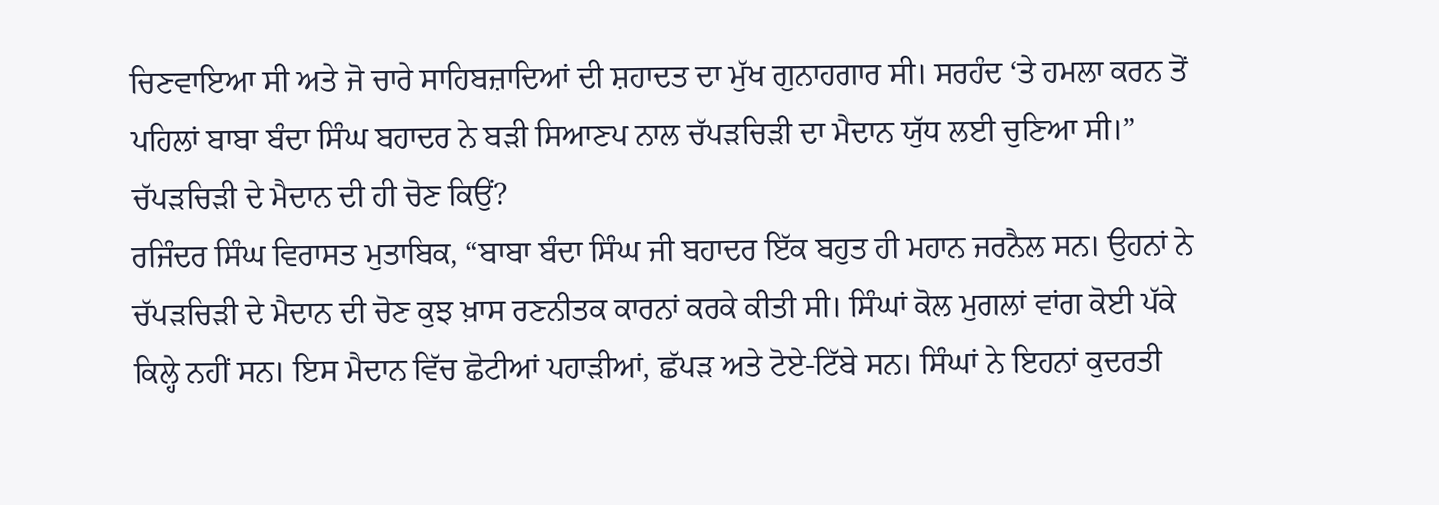ਚਿਣਵਾਇਆ ਸੀ ਅਤੇ ਜੋ ਚਾਰੇ ਸਾਹਿਬਜ਼ਾਦਿਆਂ ਦੀ ਸ਼ਹਾਦਤ ਦਾ ਮੁੱਖ ਗੁਨਾਹਗਾਰ ਸੀ। ਸਰਹੰਦ ‘ਤੇ ਹਮਲਾ ਕਰਨ ਤੋਂ ਪਹਿਲਾਂ ਬਾਬਾ ਬੰਦਾ ਸਿੰਘ ਬਹਾਦਰ ਨੇ ਬੜੀ ਸਿਆਣਪ ਨਾਲ ਚੱਪੜਚਿੜੀ ਦਾ ਮੈਦਾਨ ਯੁੱਧ ਲਈ ਚੁਣਿਆ ਸੀ।”
ਚੱਪੜਚਿੜੀ ਦੇ ਮੈਦਾਨ ਦੀ ਹੀ ਚੋਣ ਕਿਉਂ?
ਰਜਿੰਦਰ ਸਿੰਘ ਵਿਰਾਸਤ ਮੁਤਾਬਿਕ, “ਬਾਬਾ ਬੰਦਾ ਸਿੰਘ ਜੀ ਬਹਾਦਰ ਇੱਕ ਬਹੁਤ ਹੀ ਮਹਾਨ ਜਰਨੈਲ ਸਨ। ਉਹਨਾਂ ਨੇ ਚੱਪੜਚਿੜੀ ਦੇ ਮੈਦਾਨ ਦੀ ਚੋਣ ਕੁਝ ਖ਼ਾਸ ਰਣਨੀਤਕ ਕਾਰਨਾਂ ਕਰਕੇ ਕੀਤੀ ਸੀ। ਸਿੰਘਾਂ ਕੋਲ ਮੁਗਲਾਂ ਵਾਂਗ ਕੋਈ ਪੱਕੇ ਕਿਲ੍ਹੇ ਨਹੀਂ ਸਨ। ਇਸ ਮੈਦਾਨ ਵਿੱਚ ਛੋਟੀਆਂ ਪਹਾੜੀਆਂ, ਛੱਪੜ ਅਤੇ ਟੋਏ-ਟਿੱਬੇ ਸਨ। ਸਿੰਘਾਂ ਨੇ ਇਹਨਾਂ ਕੁਦਰਤੀ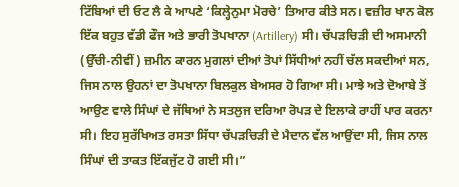ਟਿੱਬਿਆਂ ਦੀ ਓਟ ਲੈ ਕੇ ਆਪਣੇ ‘ਕਿਲ੍ਹੇਨੁਮਾ ਮੋਰਚੇ’ ਤਿਆਰ ਕੀਤੇ ਸਨ। ਵਜ਼ੀਰ ਖਾਨ ਕੋਲ ਇੱਕ ਬਹੁਤ ਵੱਡੀ ਫੌਜ ਅਤੇ ਭਾਰੀ ਤੋਪਖਾਨਾ (Artillery) ਸੀ। ਚੱਪੜਚਿੜੀ ਦੀ ਅਸਮਾਨੀ (ਉੱਚੀ-ਨੀਵੀਂ) ਜ਼ਮੀਨ ਕਾਰਨ ਮੁਗਲਾਂ ਦੀਆਂ ਤੋਪਾਂ ਸਿੱਧੀਆਂ ਨਹੀਂ ਚੱਲ ਸਕਦੀਆਂ ਸਨ, ਜਿਸ ਨਾਲ ਉਹਨਾਂ ਦਾ ਤੋਪਖਾਨਾ ਬਿਲਕੁਲ ਬੇਅਸਰ ਹੋ ਗਿਆ ਸੀ। ਮਾਝੇ ਅਤੇ ਦੋਆਬੇ ਤੋਂ ਆਉਣ ਵਾਲੇ ਸਿੰਘਾਂ ਦੇ ਜੱਥਿਆਂ ਨੇ ਸਤਲੁਜ ਦਰਿਆ ਰੋਪੜ ਦੇ ਇਲਾਕੇ ਰਾਹੀਂ ਪਾਰ ਕਰਨਾ ਸੀ। ਇਹ ਸੁਰੱਖਿਅਤ ਰਸਤਾ ਸਿੱਧਾ ਚੱਪੜਚਿੜੀ ਦੇ ਮੈਦਾਨ ਵੱਲ ਆਉਂਦਾ ਸੀ, ਜਿਸ ਨਾਲ ਸਿੰਘਾਂ ਦੀ ਤਾਕਤ ਇੱਕਜੁੱਟ ਹੋ ਗਈ ਸੀ।”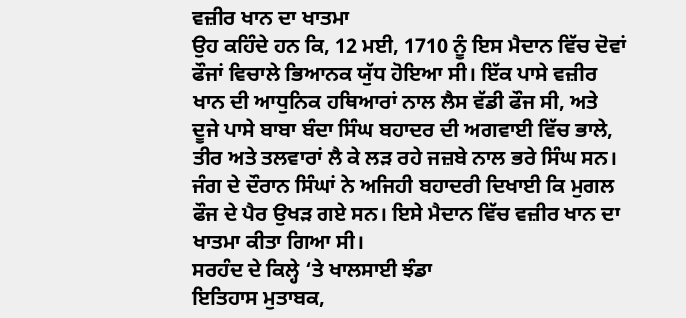ਵਜ਼ੀਰ ਖਾਨ ਦਾ ਖਾਤਮਾ
ਉਹ ਕਹਿੰਦੇ ਹਨ ਕਿ, 12 ਮਈ, 1710 ਨੂੰ ਇਸ ਮੈਦਾਨ ਵਿੱਚ ਦੋਵਾਂ ਫੌਜਾਂ ਵਿਚਾਲੇ ਭਿਆਨਕ ਯੁੱਧ ਹੋਇਆ ਸੀ। ਇੱਕ ਪਾਸੇ ਵਜ਼ੀਰ ਖਾਨ ਦੀ ਆਧੁਨਿਕ ਹਥਿਆਰਾਂ ਨਾਲ ਲੈਸ ਵੱਡੀ ਫੌਜ ਸੀ, ਅਤੇ ਦੂਜੇ ਪਾਸੇ ਬਾਬਾ ਬੰਦਾ ਸਿੰਘ ਬਹਾਦਰ ਦੀ ਅਗਵਾਈ ਵਿੱਚ ਭਾਲੇ, ਤੀਰ ਅਤੇ ਤਲਵਾਰਾਂ ਲੈ ਕੇ ਲੜ ਰਹੇ ਜਜ਼ਬੇ ਨਾਲ ਭਰੇ ਸਿੰਘ ਸਨ। ਜੰਗ ਦੇ ਦੌਰਾਨ ਸਿੰਘਾਂ ਨੇ ਅਜਿਹੀ ਬਹਾਦਰੀ ਦਿਖਾਈ ਕਿ ਮੁਗਲ ਫੌਜ ਦੇ ਪੈਰ ਉਖੜ ਗਏ ਸਨ। ਇਸੇ ਮੈਦਾਨ ਵਿੱਚ ਵਜ਼ੀਰ ਖਾਨ ਦਾ ਖਾਤਮਾ ਕੀਤਾ ਗਿਆ ਸੀ।
ਸਰਹੰਦ ਦੇ ਕਿਲ੍ਹੇ ‘ਤੇ ਖਾਲਸਾਈ ਝੰਡਾ
ਇਤਿਹਾਸ ਮੁਤਾਬਕ,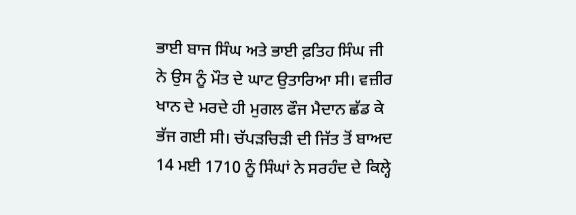ਭਾਈ ਬਾਜ ਸਿੰਘ ਅਤੇ ਭਾਈ ਫ਼ਤਿਹ ਸਿੰਘ ਜੀ ਨੇ ਉਸ ਨੂੰ ਮੌਤ ਦੇ ਘਾਟ ਉਤਾਰਿਆ ਸੀ। ਵਜ਼ੀਰ ਖਾਨ ਦੇ ਮਰਦੇ ਹੀ ਮੁਗਲ ਫੌਜ ਮੈਦਾਨ ਛੱਡ ਕੇ ਭੱਜ ਗਈ ਸੀ। ਚੱਪੜਚਿੜੀ ਦੀ ਜਿੱਤ ਤੋਂ ਬਾਅਦ 14 ਮਈ 1710 ਨੂੰ ਸਿੰਘਾਂ ਨੇ ਸਰਹੰਦ ਦੇ ਕਿਲ੍ਹੇ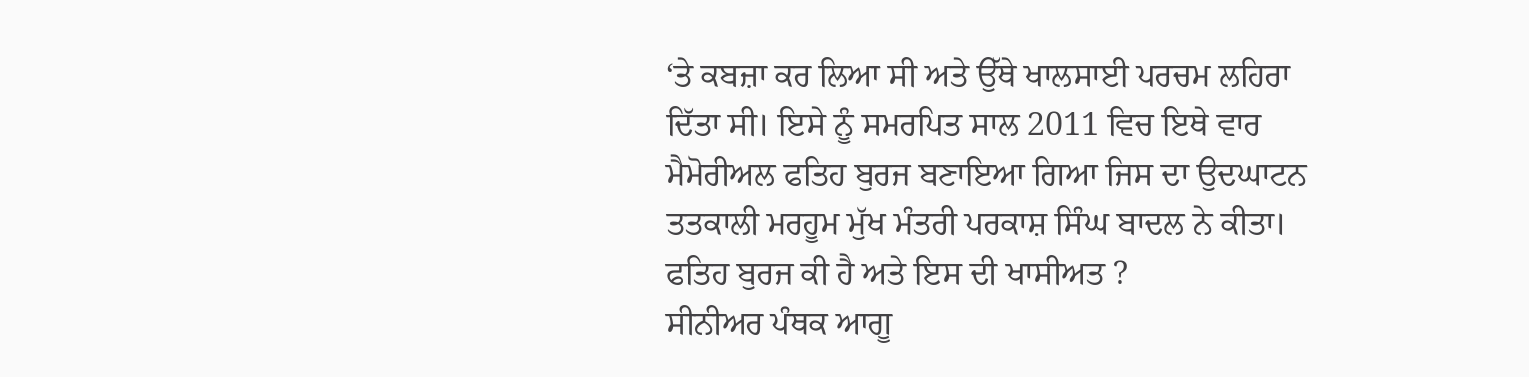‘ਤੇ ਕਬਜ਼ਾ ਕਰ ਲਿਆ ਸੀ ਅਤੇ ਉੱਥੇ ਖਾਲਸਾਈ ਪਰਚਮ ਲਹਿਰਾ ਦਿੱਤਾ ਸੀ। ਇਸੇ ਨੂੰ ਸਮਰਪਿਤ ਸਾਲ 2011 ਵਿਚ ਇਥੇ ਵਾਰ ਮੈਮੋਰੀਅਲ ਫਤਿਹ ਬੁਰਜ ਬਣਾਇਆ ਗਿਆ ਜਿਸ ਦਾ ਉਦਘਾਟਨ ਤਤਕਾਲੀ ਮਰਹੂਮ ਮੁੱਖ ਮੰਤਰੀ ਪਰਕਾਸ਼ ਸਿੰਘ ਬਾਦਲ ਨੇ ਕੀਤਾ।
ਫਤਿਹ ਬੁਰਜ ਕੀ ਹੈ ਅਤੇ ਇਸ ਦੀ ਖਾਸੀਅਤ ?
ਸੀਨੀਅਰ ਪੰਥਕ ਆਗੂ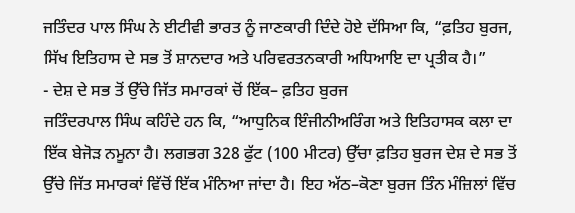ਜਤਿੰਦਰ ਪਾਲ ਸਿੰਘ ਨੇ ਈਟੀਵੀ ਭਾਰਤ ਨੂੰ ਜਾਣਕਾਰੀ ਦਿੰਦੇ ਹੋਏ ਦੱਸਿਆ ਕਿ, “ਫ਼ਤਿਹ ਬੁਰਜ, ਸਿੱਖ ਇਤਿਹਾਸ ਦੇ ਸਭ ਤੋਂ ਸ਼ਾਨਦਾਰ ਅਤੇ ਪਰਿਵਰਤਨਕਾਰੀ ਅਧਿਆਇ ਦਾ ਪ੍ਰਤੀਕ ਹੈ।”
- ਦੇਸ਼ ਦੇ ਸਭ ਤੋਂ ਉੱਚੇ ਜਿੱਤ ਸਮਾਰਕਾਂ ਚੋਂ ਇੱਕ– ਫ਼ਤਿਹ ਬੁਰਜ
ਜਤਿੰਦਰਪਾਲ ਸਿੰਘ ਕਹਿੰਦੇ ਹਨ ਕਿ, “ਆਧੁਨਿਕ ਇੰਜੀਨੀਅਰਿੰਗ ਅਤੇ ਇਤਿਹਾਸਕ ਕਲਾ ਦਾ ਇੱਕ ਬੇਜੋੜ ਨਮੂਨਾ ਹੈ। ਲਗਭਗ 328 ਫੁੱਟ (100 ਮੀਟਰ) ਉੱਚਾ ਫ਼ਤਿਹ ਬੁਰਜ ਦੇਸ਼ ਦੇ ਸਭ ਤੋਂ ਉੱਚੇ ਜਿੱਤ ਸਮਾਰਕਾਂ ਵਿੱਚੋਂ ਇੱਕ ਮੰਨਿਆ ਜਾਂਦਾ ਹੈ। ਇਹ ਅੱਠ–ਕੋਣਾ ਬੁਰਜ ਤਿੰਨ ਮੰਜ਼ਿਲਾਂ ਵਿੱਚ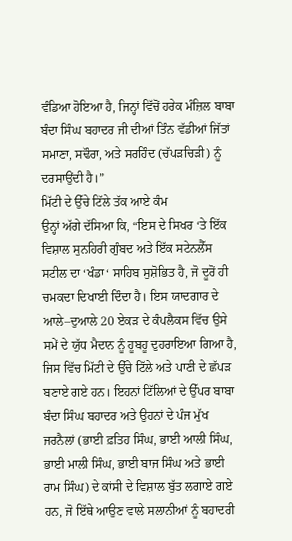ਵੰਡਿਆ ਹੋਇਆ ਹੈ, ਜਿਨ੍ਹਾਂ ਵਿੱਚੋਂ ਹਰੇਕ ਮੰਜ਼ਿਲ ਬਾਬਾ ਬੰਦਾ ਸਿੰਘ ਬਹਾਦਰ ਜੀ ਦੀਆਂ ਤਿੰਨ ਵੱਡੀਆਂ ਜਿੱਤਾਂ ਸਮਾਣਾ, ਸਢੌਰਾ, ਅਤੇ ਸਰਹਿੰਦ (ਚੱਪੜਚਿੜੀ) ਨੂੰ ਦਰਸਾਉਂਦੀ ਹੈ।”
ਮਿੱਟੀ ਦੇ ਉੱਚੇ ਟਿੱਲੇ ਤੱਕ ਆਏ ਕੰਮ
ਉਨ੍ਹਾਂ ਅੱਗੇ ਦੱਸਿਆ ਕਿ, “ਇਸ ਦੇ ਸਿਖਰ ‘ਤੇ ਇੱਕ ਵਿਸ਼ਾਲ ਸੁਨਹਿਰੀ ਗੁੰਬਦ ਅਤੇ ਇੱਕ ਸਟੇਨਲੈੱਸ ਸਟੀਲ ਦਾ ‘ਖੰਡਾ‘ ਸਾਹਿਬ ਸੁਸ਼ੋਭਿਤ ਹੈ, ਜੋ ਦੂਰੋਂ ਹੀ ਚਮਕਦਾ ਦਿਖਾਈ ਦਿੰਦਾ ਹੈ। ਇਸ ਯਾਦਗਾਰ ਦੇ ਆਲੇ–ਦੁਆਲੇ 20 ਏਕੜ ਦੇ ਕੰਪਲੈਕਸ ਵਿੱਚ ਉਸੇ ਸਮੇਂ ਦੇ ਯੁੱਧ ਮੈਦਾਨ ਨੂੰ ਹੂਬਹੂ ਦੁਹਰਾਇਆ ਗਿਆ ਹੈ, ਜਿਸ ਵਿੱਚ ਮਿੱਟੀ ਦੇ ਉੱਚੇ ਟਿੱਲੇ ਅਤੇ ਪਾਣੀ ਦੇ ਛੱਪੜ ਬਣਾਏ ਗਏ ਹਨ। ਇਹਨਾਂ ਟਿੱਲਿਆਂ ਦੇ ਉੱਪਰ ਬਾਬਾ ਬੰਦਾ ਸਿੰਘ ਬਹਾਦਰ ਅਤੇ ਉਹਨਾਂ ਦੇ ਪੰਜ ਮੁੱਖ ਜਰਨੈਲਾਂ (ਭਾਈ ਫ਼ਤਿਹ ਸਿੰਘ, ਭਾਈ ਆਲੀ ਸਿੰਘ, ਭਾਈ ਮਾਲੀ ਸਿੰਘ, ਭਾਈ ਬਾਜ ਸਿੰਘ ਅਤੇ ਭਾਈ ਰਾਮ ਸਿੰਘ) ਦੇ ਕਾਂਸੀ ਦੇ ਵਿਸ਼ਾਲ ਬੁੱਤ ਲਗਾਏ ਗਏ ਹਨ, ਜੋ ਇੱਥੇ ਆਉਣ ਵਾਲੇ ਸਲਾਨੀਆਂ ਨੂੰ ਬਹਾਦਰੀ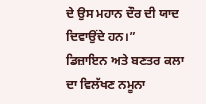ਦੇ ਉਸ ਮਹਾਨ ਦੌਰ ਦੀ ਯਾਦ ਦਿਵਾਉਂਦੇ ਹਨ।”
ਡਿਜ਼ਾਇਨ ਅਤੇ ਬਣਤਰ ਕਲਾ ਦਾ ਵਿਲੱਖਣ ਨਮੂਨਾ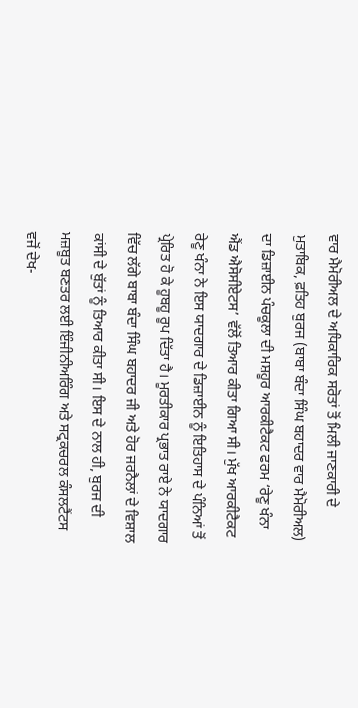ਵਾਰ ਮੈਮੋਰੀਅਲ ਦੇ ਅਧਿਕਾਰਿਕ ਸਰੋਤਾਂ ਤੋਂ ਮਿਲੀ ਜਾਣਕਾਰੀ ਦੇ ਮੁਤਾਬਿਕ, ਫ਼ਤਿਹ ਬੁਰਜ (ਬਾਬਾ ਬੰਦਾ ਸਿੰਘ ਬਹਾਦਰ ਵਾਰ ਮੈਮੋਰੀਅਲ) ਦਾ ਡਿਜ਼ਾਈਨ ਪੰਚਕੂਲਾ ਦੀ ਮਸ਼ਹੂਰ ਆਰਕੀਟੈਕਟ ਫਰਮ ‘ਰੇਣੂ ਖੰਨਾ ਐਂਡ ਐਸੋਸੀਏਟਸ’ ਵੱਲੋਂ ਤਿਆਰ ਕੀਤਾ ਗਿਆ ਸੀ। ਮੁੱਖ ਆਰਕੀਟੈਕਟ ਰੇਣੂ ਖੰਨਾ ਨੇ ਇਸ ਯਾਦਗਾਰ ਦੇ ਡਿਜ਼ਾਈਨ ਨੂੰ ਇਤਿਹਾਸ ਦੇ ਪੰਨਿਆਂ ਤੋਂ ਪ੍ਰੇਰਿਤ ਹੋ ਕੇ ਹੂਬਹੂ ਰੂਪ ਦਿੱਤਾ ਹੈ। ਮੂਰਤੀਕਾਰ ਪ੍ਰਭਾਤ ਰਾਏ ਨੇ ਯਾਦਗਾਰ ਵਿੱਚ ਲੱਗੇ ਬਾਬਾ ਬੰਦਾ ਸਿੰਘ ਬਹਾਦਰ ਜੀ ਅਤੇ ਹੋਰ ਜਰਨੈਲਾਂ ਦੇ ਵਿਸ਼ਾਲ ਕਾਂਸੀ ਦੇ ਬੁੱਤਾਂ ਨੂੰ ਤਿਆਰ ਕੀਤਾ ਸੀ। ਇਸ ਦੇ ਨਾਲ ਹੀ, ਬੁਰਜ ਦੀ ਮਜ਼ਬੂਤ ਬਣਤਰ ਲਈ ਇੰਜੀਨੀਅਰਿੰਗ ਅਤੇ ਸਟ੍ਰਕਚਰਲ ਕੰਸਲਟੈਂਟਸ ਵਜੋਂ ਦੇਖ-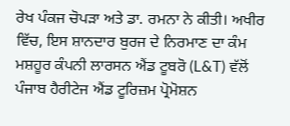ਰੇਖ ਪੰਕਜ ਚੋਪੜਾ ਅਤੇ ਡਾ. ਰਮਨਾ ਨੇ ਕੀਤੀ। ਅਖੀਰ ਵਿੱਚ, ਇਸ ਸ਼ਾਨਦਾਰ ਬੁਰਜ ਦੇ ਨਿਰਮਾਣ ਦਾ ਕੰਮ ਮਸ਼ਹੂਰ ਕੰਪਨੀ ਲਾਰਸਨ ਐਂਡ ਟੂਬਰੋ (L&T) ਵੱਲੋਂ ਪੰਜਾਬ ਹੈਰੀਟੇਜ ਐਂਡ ਟੂਰਿਜ਼ਮ ਪ੍ਰੋਮੋਸ਼ਨ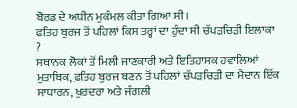ਬੋਰਡ ਦੇ ਅਧੀਨ ਮੁਕੰਮਲ ਕੀਤਾ ਗਿਆ ਸੀ।
ਫਤਿਹ ਬੁਰਜ ਤੋਂ ਪਹਿਲਾਂ ਕਿਸ ਤਰ੍ਹਾਂ ਦਾ ਹੁੰਦਾ ਸੀ ਚੱਪੜਚਿੜੀ ਇਲਾਕਾ ?
ਸਥਾਨਕ ਲੋਕਾਂ ਤੋਂ ਮਿਲੀ ਜਾਣਕਾਰੀ ਅਤੇ ਇਤਿਹਾਸਕ ਹਵਾਲਿਆਂ ਮੁਤਾਬਿਕ, ਫ਼ਤਿਹ ਬੁਰਜ ਬਣਨ ਤੋਂ ਪਹਿਲਾਂ ਚੱਪੜਚਿੜੀ ਦਾ ਮੈਦਾਨ ਇੱਕ ਸਾਧਾਰਨ, ਖੁਰਦਰਾ ਅਤੇ ਜੰਗਲੀ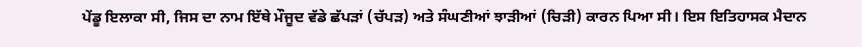ਪੇਂਡੂ ਇਲਾਕਾ ਸੀ, ਜਿਸ ਦਾ ਨਾਮ ਇੱਥੇ ਮੌਜੂਦ ਵੱਡੇ ਛੱਪੜਾਂ (ਚੱਪੜ) ਅਤੇ ਸੰਘਣੀਆਂ ਝਾੜੀਆਂ (ਚਿੜੀ) ਕਾਰਨ ਪਿਆ ਸੀ। ਇਸ ਇਤਿਹਾਸਕ ਮੈਦਾਨ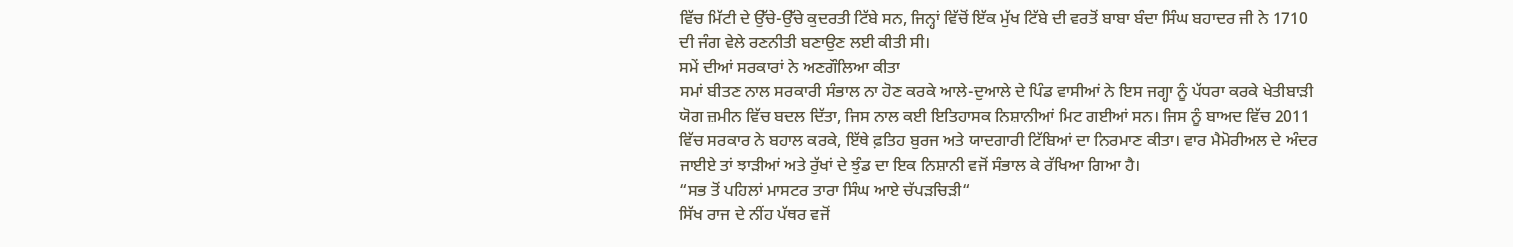ਵਿੱਚ ਮਿੱਟੀ ਦੇ ਉੱਚੇ-ਉੱਚੇ ਕੁਦਰਤੀ ਟਿੱਬੇ ਸਨ, ਜਿਨ੍ਹਾਂ ਵਿੱਚੋਂ ਇੱਕ ਮੁੱਖ ਟਿੱਬੇ ਦੀ ਵਰਤੋਂ ਬਾਬਾ ਬੰਦਾ ਸਿੰਘ ਬਹਾਦਰ ਜੀ ਨੇ 1710 ਦੀ ਜੰਗ ਵੇਲੇ ਰਣਨੀਤੀ ਬਣਾਉਣ ਲਈ ਕੀਤੀ ਸੀ।
ਸਮੇਂ ਦੀਆਂ ਸਰਕਾਰਾਂ ਨੇ ਅਣਗੌਲਿਆ ਕੀਤਾ
ਸਮਾਂ ਬੀਤਣ ਨਾਲ ਸਰਕਾਰੀ ਸੰਭਾਲ ਨਾ ਹੋਣ ਕਰਕੇ ਆਲੇ-ਦੁਆਲੇ ਦੇ ਪਿੰਡ ਵਾਸੀਆਂ ਨੇ ਇਸ ਜਗ੍ਹਾ ਨੂੰ ਪੱਧਰਾ ਕਰਕੇ ਖੇਤੀਬਾੜੀ ਯੋਗ ਜ਼ਮੀਨ ਵਿੱਚ ਬਦਲ ਦਿੱਤਾ, ਜਿਸ ਨਾਲ ਕਈ ਇਤਿਹਾਸਕ ਨਿਸ਼ਾਨੀਆਂ ਮਿਟ ਗਈਆਂ ਸਨ। ਜਿਸ ਨੂੰ ਬਾਅਦ ਵਿੱਚ 2011 ਵਿੱਚ ਸਰਕਾਰ ਨੇ ਬਹਾਲ ਕਰਕੇ, ਇੱਥੇ ਫ਼ਤਿਹ ਬੁਰਜ ਅਤੇ ਯਾਦਗਾਰੀ ਟਿੱਬਿਆਂ ਦਾ ਨਿਰਮਾਣ ਕੀਤਾ। ਵਾਰ ਮੈਮੋਰੀਅਲ ਦੇ ਅੰਦਰ ਜਾਈਏ ਤਾਂ ਝਾੜੀਆਂ ਅਤੇ ਰੁੱਖਾਂ ਦੇ ਝੁੰਡ ਦਾ ਇਕ ਨਿਸ਼ਾਨੀ ਵਜੋਂ ਸੰਭਾਲ ਕੇ ਰੱਖਿਆ ਗਿਆ ਹੈ।
“ਸਭ ਤੋਂ ਪਹਿਲਾਂ ਮਾਸਟਰ ਤਾਰਾ ਸਿੰਘ ਆਏ ਚੱਪੜਚਿੜੀ“
ਸਿੱਖ ਰਾਜ ਦੇ ਨੀਂਹ ਪੱਥਰ ਵਜੋਂ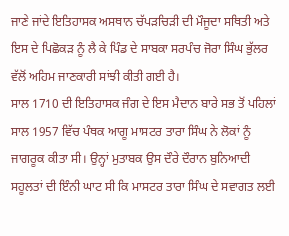ਜਾਣੇ ਜਾਂਦੇ ਇਤਿਹਾਸਕ ਅਸਥਾਨ ਚੱਪੜਚਿੜੀ ਦੀ ਮੌਜੂਦਾ ਸਥਿਤੀ ਅਤੇ ਇਸ ਦੇ ਪਿਛੋਕੜ ਨੂੰ ਲੈ ਕੇ ਪਿੰਡ ਦੇ ਸਾਬਕਾ ਸਰਪੰਚ ਜੋਰਾ ਸਿੰਘ ਭੁੱਲਰ ਵੱਲੋਂ ਅਹਿਮ ਜਾਣਕਾਰੀ ਸਾਂਝੀ ਕੀਤੀ ਗਈ ਹੈ।
ਸਾਲ 1710 ਦੀ ਇਤਿਹਾਸਕ ਜੰਗ ਦੇ ਇਸ ਮੈਦਾਨ ਬਾਰੇ ਸਭ ਤੋਂ ਪਹਿਲਾਂ ਸਾਲ 1957 ਵਿੱਚ ਪੰਥਕ ਆਗੂ ਮਾਸਟਰ ਤਾਰਾ ਸਿੰਘ ਨੇ ਲੋਕਾਂ ਨੂੰ ਜਾਗਰੂਕ ਕੀਤਾ ਸੀ। ਉਨ੍ਹਾਂ ਮੁਤਾਬਕ ਉਸ ਦੌਰੇ ਦੌਰਾਨ ਬੁਨਿਆਦੀ ਸਹੂਲਤਾਂ ਦੀ ਇੰਨੀ ਘਾਟ ਸੀ ਕਿ ਮਾਸਟਰ ਤਾਰਾ ਸਿੰਘ ਦੇ ਸਵਾਗਤ ਲਈ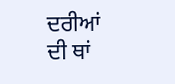ਦਰੀਆਂ ਦੀ ਥਾਂ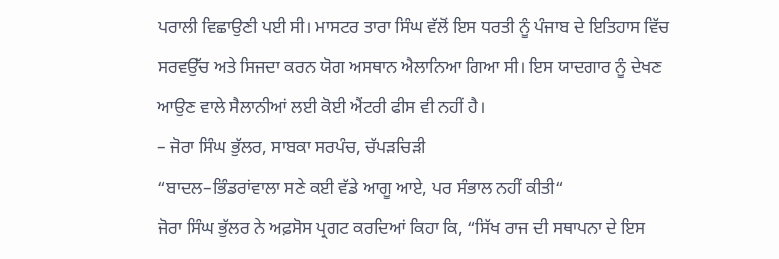ਪਰਾਲੀ ਵਿਛਾਉਣੀ ਪਈ ਸੀ। ਮਾਸਟਰ ਤਾਰਾ ਸਿੰਘ ਵੱਲੋਂ ਇਸ ਧਰਤੀ ਨੂੰ ਪੰਜਾਬ ਦੇ ਇਤਿਹਾਸ ਵਿੱਚ ਸਰਵਉੱਚ ਅਤੇ ਸਿਜਦਾ ਕਰਨ ਯੋਗ ਅਸਥਾਨ ਐਲਾਨਿਆ ਗਿਆ ਸੀ। ਇਸ ਯਾਦਗਾਰ ਨੂੰ ਦੇਖਣ ਆਉਣ ਵਾਲੇ ਸੈਲਾਨੀਆਂ ਲਈ ਕੋਈ ਐਂਟਰੀ ਫੀਸ ਵੀ ਨਹੀਂ ਹੈ।
– ਜੋਰਾ ਸਿੰਘ ਭੁੱਲਰ, ਸਾਬਕਾ ਸਰਪੰਚ, ਚੱਪੜਚਿੜੀ
“ਬਾਦਲ–ਭਿੰਡਰਾਂਵਾਲਾ ਸਣੇ ਕਈ ਵੱਡੇ ਆਗੂ ਆਏ, ਪਰ ਸੰਭਾਲ ਨਹੀਂ ਕੀਤੀ“
ਜੋਰਾ ਸਿੰਘ ਭੁੱਲਰ ਨੇ ਅਫ਼ਸੋਸ ਪ੍ਰਗਟ ਕਰਦਿਆਂ ਕਿਹਾ ਕਿ, “ਸਿੱਖ ਰਾਜ ਦੀ ਸਥਾਪਨਾ ਦੇ ਇਸ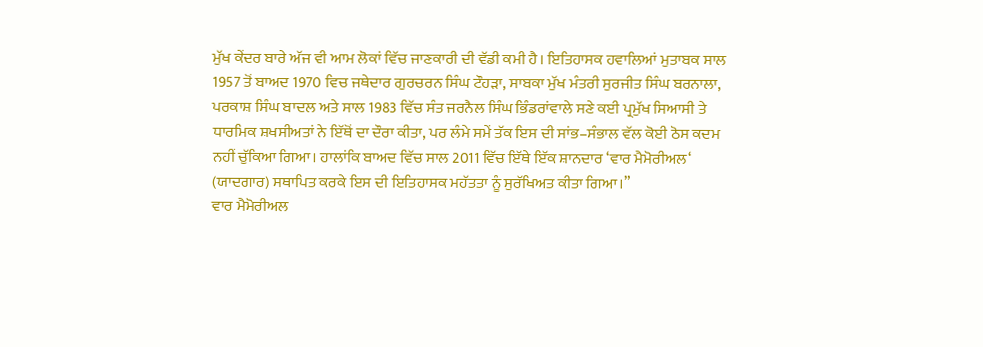ਮੁੱਖ ਕੇਂਦਰ ਬਾਰੇ ਅੱਜ ਵੀ ਆਮ ਲੋਕਾਂ ਵਿੱਚ ਜਾਣਕਾਰੀ ਦੀ ਵੱਡੀ ਕਮੀ ਹੈ। ਇਤਿਹਾਸਕ ਹਵਾਲਿਆਂ ਮੁਤਾਬਕ ਸਾਲ 1957 ਤੋਂ ਬਾਅਦ 1970 ਵਿਚ ਜਥੇਦਾਰ ਗੁਰਚਰਨ ਸਿੰਘ ਟੌਹੜਾ, ਸਾਬਕਾ ਮੁੱਖ ਮੰਤਰੀ ਸੁਰਜੀਤ ਸਿੰਘ ਬਰਨਾਲਾ, ਪਰਕਾਸ਼ ਸਿੰਘ ਬਾਦਲ ਅਤੇ ਸਾਲ 1983 ਵਿੱਚ ਸੰਤ ਜਰਨੈਲ ਸਿੰਘ ਭਿੰਡਰਾਂਵਾਲੇ ਸਣੇ ਕਈ ਪ੍ਰਮੁੱਖ ਸਿਆਸੀ ਤੇ ਧਾਰਮਿਕ ਸ਼ਖਸੀਅਤਾਂ ਨੇ ਇੱਥੋਂ ਦਾ ਦੌਰਾ ਕੀਤਾ, ਪਰ ਲੰਮੇ ਸਮੇਂ ਤੱਕ ਇਸ ਦੀ ਸਾਂਭ–ਸੰਭਾਲ ਵੱਲ ਕੋਈ ਠੋਸ ਕਦਮ ਨਹੀਂ ਚੁੱਕਿਆ ਗਿਆ। ਹਾਲਾਂਕਿ ਬਾਅਦ ਵਿੱਚ ਸਾਲ 2011 ਵਿੱਚ ਇੱਥੇ ਇੱਕ ਸ਼ਾਨਦਾਰ ‘ਵਾਰ ਮੈਮੋਰੀਅਲ‘ (ਯਾਦਗਾਰ) ਸਥਾਪਿਤ ਕਰਕੇ ਇਸ ਦੀ ਇਤਿਹਾਸਕ ਮਹੱਤਤਾ ਨੂੰ ਸੁਰੱਖਿਅਤ ਕੀਤਾ ਗਿਆ।”
ਵਾਰ ਮੈਮੋਰੀਅਲ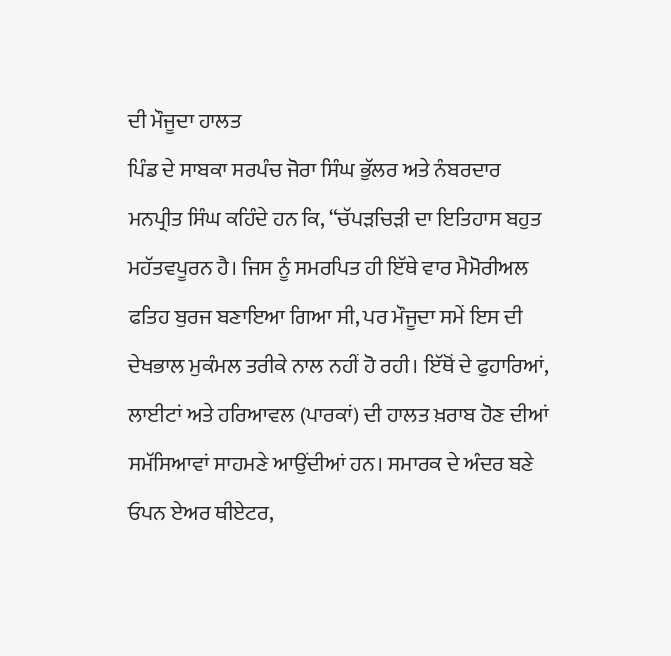ਦੀ ਮੌਜੂਦਾ ਹਾਲਤ
ਪਿੰਡ ਦੇ ਸਾਬਕਾ ਸਰਪੰਚ ਜੋਰਾ ਸਿੰਘ ਭੁੱਲਰ ਅਤੇ ਨੰਬਰਦਾਰ ਮਨਪ੍ਰੀਤ ਸਿੰਘ ਕਹਿੰਦੇ ਹਨ ਕਿ, “ਚੱਪੜਚਿੜੀ ਦਾ ਇਤਿਹਾਸ ਬਹੁਤ ਮਹੱਤਵਪੂਰਨ ਹੈ। ਜਿਸ ਨੂੰ ਸਮਰਪਿਤ ਹੀ ਇੱਥੇ ਵਾਰ ਮੈਮੋਰੀਅਲ ਫਤਿਹ ਬੁਰਜ ਬਣਾਇਆ ਗਿਆ ਸੀ, ਪਰ ਮੌਜੂਦਾ ਸਮੇਂ ਇਸ ਦੀ ਦੇਖਭਾਲ ਮੁਕੰਮਲ ਤਰੀਕੇ ਨਾਲ ਨਹੀਂ ਹੋ ਰਹੀ। ਇੱਥੋਂ ਦੇ ਫੁਹਾਰਿਆਂ, ਲਾਈਟਾਂ ਅਤੇ ਹਰਿਆਵਲ (ਪਾਰਕਾਂ) ਦੀ ਹਾਲਤ ਖ਼ਰਾਬ ਹੋਣ ਦੀਆਂ ਸਮੱਸਿਆਵਾਂ ਸਾਹਮਣੇ ਆਉਂਦੀਆਂ ਹਨ। ਸਮਾਰਕ ਦੇ ਅੰਦਰ ਬਣੇ ਓਪਨ ਏਅਰ ਥੀਏਟਰ,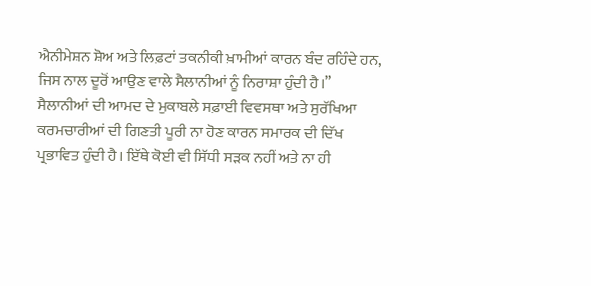ਐਨੀਮੇਸ਼ਨ ਸ਼ੋਅ ਅਤੇ ਲਿਫ਼ਟਾਂ ਤਕਨੀਕੀ ਖ਼ਾਮੀਆਂ ਕਾਰਨ ਬੰਦ ਰਹਿੰਦੇ ਹਨ, ਜਿਸ ਨਾਲ ਦੂਰੋਂ ਆਉਣ ਵਾਲੇ ਸੈਲਾਨੀਆਂ ਨੂੰ ਨਿਰਾਸ਼ਾ ਹੁੰਦੀ ਹੈ।”
ਸੈਲਾਨੀਆਂ ਦੀ ਆਮਦ ਦੇ ਮੁਕਾਬਲੇ ਸਫ਼ਾਈ ਵਿਵਸਥਾ ਅਤੇ ਸੁਰੱਖਿਆ ਕਰਮਚਾਰੀਆਂ ਦੀ ਗਿਣਤੀ ਪੂਰੀ ਨਾ ਹੋਣ ਕਾਰਨ ਸਮਾਰਕ ਦੀ ਦਿੱਖ ਪ੍ਰਭਾਵਿਤ ਹੁੰਦੀ ਹੈ। ਇੱਥੇ ਕੋਈ ਵੀ ਸਿੱਧੀ ਸੜਕ ਨਹੀਂ ਅਤੇ ਨਾ ਹੀ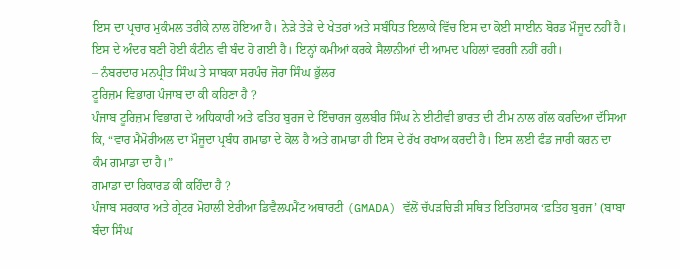ਇਸ ਦਾ ਪ੍ਰਚਾਰ ਮੁਕੰਮਲ ਤਰੀਕੇ ਨਾਲ ਹੋਇਆ ਹੈ। ਨੇੜੇ ਤੇੜੇ ਦੇ ਖੇਤਰਾਂ ਅਤੇ ਸਬੰਧਿਤ ਇਲਾਕੇ ਵਿੱਚ ਇਸ ਦਾ ਕੋਈ ਸਾਈਨ ਬੋਰਡ ਮੌਜੂਦ ਨਹੀਂ ਹੈ। ਇਸ ਦੇ ਅੰਦਰ ਬਣੀ ਹੋਈ ਕੰਟੀਨ ਵੀ ਬੰਦ ਹੋ ਗਈ ਹੈ। ਇਨ੍ਹਾਂ ਕਮੀਆਂ ਕਰਕੇ ਸੈਲਾਨੀਆਂ ਦੀ ਆਮਦ ਪਹਿਲਾਂ ਵਰਗੀ ਨਹੀਂ ਰਹੀ।
– ਨੰਬਰਦਾਰ ਮਨਪ੍ਰੀਤ ਸਿੰਘ ਤੇ ਸਾਬਕਾ ਸਰਪੰਚ ਜੋਰਾ ਸਿੰਘ ਭੁੱਲਰ
ਟੂਰਿਜ਼ਮ ਵਿਭਾਗ ਪੰਜਾਬ ਦਾ ਕੀ ਕਹਿਣਾ ਹੈ ?
ਪੰਜਾਬ ਟੂਰਿਜ਼ਮ ਵਿਭਾਗ ਦੇ ਅਧਿਕਾਰੀ ਅਤੇ ਫਤਿਹ ਬੁਰਜ ਦੇ ਇੰਚਾਰਜ ਕੁਲਬੀਰ ਸਿੰਘ ਨੇ ਈਟੀਵੀ ਭਾਰਤ ਦੀ ਟੀਮ ਨਾਲ ਗੱਲ ਕਰਦਿਆ ਦੱਸਿਆ ਕਿ, “ਵਾਰ ਮੈਮੋਰੀਅਲ ਦਾ ਮੌਜੂਦਾ ਪ੍ਰਬੰਧ ਗਮਾਡਾ ਦੇ ਕੋਲ ਹੈ ਅਤੇ ਗਮਾਡਾ ਹੀ ਇਸ ਦੇ ਰੱਖ ਰਖਾਅ ਕਰਦੀ ਹੈ। ਇਸ ਲਈ ਫੰਡ ਜਾਰੀ ਕਰਨ ਦਾ ਕੰਮ ਗਮਾਡਾ ਦਾ ਹੈ।”
ਗਮਾਡਾ ਦਾ ਰਿਕਾਰਡ ਕੀ ਕਹਿੰਦਾ ਹੈ ?
ਪੰਜਾਬ ਸਰਕਾਰ ਅਤੇ ਗ੍ਰੇਟਰ ਮੋਹਾਲੀ ਏਰੀਆ ਡਿਵੈਲਪਮੈਂਟ ਅਥਾਰਟੀ (GMADA) ਵੱਲੋਂ ਚੱਪੜਚਿੜੀ ਸਥਿਤ ਇਤਿਹਾਸਕ ‘ਫ਼ਤਿਹ ਬੁਰਜ’ (ਬਾਬਾ ਬੰਦਾ ਸਿੰਘ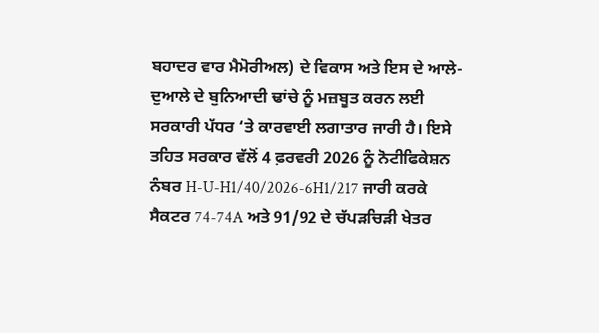ਬਹਾਦਰ ਵਾਰ ਮੈਮੋਰੀਅਲ) ਦੇ ਵਿਕਾਸ ਅਤੇ ਇਸ ਦੇ ਆਲੇ-ਦੁਆਲੇ ਦੇ ਬੁਨਿਆਦੀ ਢਾਂਚੇ ਨੂੰ ਮਜ਼ਬੂਤ ਕਰਨ ਲਈ ਸਰਕਾਰੀ ਪੱਧਰ ‘ਤੇ ਕਾਰਵਾਈ ਲਗਾਤਾਰ ਜਾਰੀ ਹੈ। ਇਸੇ ਤਹਿਤ ਸਰਕਾਰ ਵੱਲੋਂ 4 ਫ਼ਰਵਰੀ 2026 ਨੂੰ ਨੋਟੀਫਿਕੇਸ਼ਨ ਨੰਬਰ H-U-H1/40/2026-6H1/217 ਜਾਰੀ ਕਰਕੇ ਸੈਕਟਰ 74-74A ਅਤੇ 91/92 ਦੇ ਚੱਪੜਚਿੜੀ ਖੇਤਰ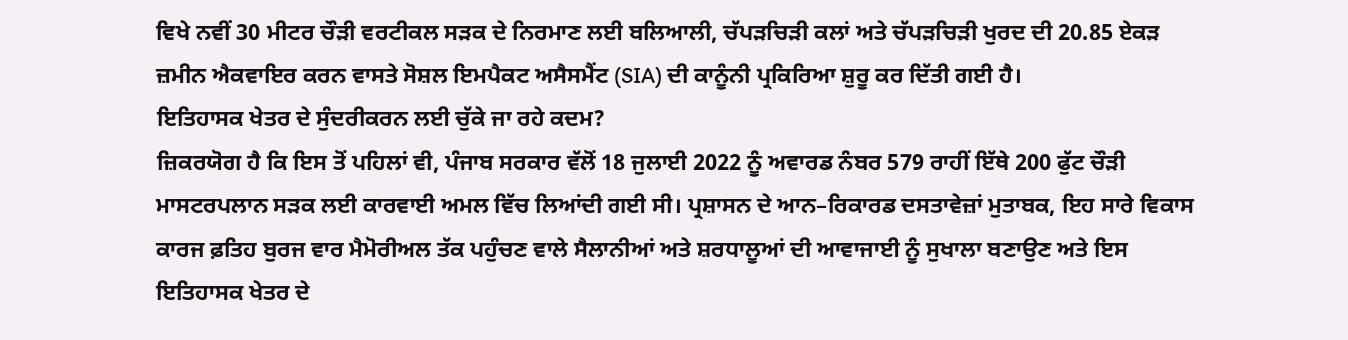ਵਿਖੇ ਨਵੀਂ 30 ਮੀਟਰ ਚੌੜੀ ਵਰਟੀਕਲ ਸੜਕ ਦੇ ਨਿਰਮਾਣ ਲਈ ਬਲਿਆਲੀ, ਚੱਪੜਚਿੜੀ ਕਲਾਂ ਅਤੇ ਚੱਪੜਚਿੜੀ ਖੁਰਦ ਦੀ 20.85 ਏਕੜ ਜ਼ਮੀਨ ਐਕਵਾਇਰ ਕਰਨ ਵਾਸਤੇ ਸੋਸ਼ਲ ਇਮਪੈਕਟ ਅਸੈਸਮੈਂਟ (SIA) ਦੀ ਕਾਨੂੰਨੀ ਪ੍ਰਕਿਰਿਆ ਸ਼ੁਰੂ ਕਰ ਦਿੱਤੀ ਗਈ ਹੈ।
ਇਤਿਹਾਸਕ ਖੇਤਰ ਦੇ ਸੁੰਦਰੀਕਰਨ ਲਈ ਚੁੱਕੇ ਜਾ ਰਹੇ ਕਦਮ?
ਜ਼ਿਕਰਯੋਗ ਹੈ ਕਿ ਇਸ ਤੋਂ ਪਹਿਲਾਂ ਵੀ, ਪੰਜਾਬ ਸਰਕਾਰ ਵੱਲੋਂ 18 ਜੁਲਾਈ 2022 ਨੂੰ ਅਵਾਰਡ ਨੰਬਰ 579 ਰਾਹੀਂ ਇੱਥੇ 200 ਫੁੱਟ ਚੌੜੀ ਮਾਸਟਰਪਲਾਨ ਸੜਕ ਲਈ ਕਾਰਵਾਈ ਅਮਲ ਵਿੱਚ ਲਿਆਂਦੀ ਗਈ ਸੀ। ਪ੍ਰਸ਼ਾਸਨ ਦੇ ਆਨ–ਰਿਕਾਰਡ ਦਸਤਾਵੇਜ਼ਾਂ ਮੁਤਾਬਕ, ਇਹ ਸਾਰੇ ਵਿਕਾਸ ਕਾਰਜ ਫ਼ਤਿਹ ਬੁਰਜ ਵਾਰ ਮੈਮੋਰੀਅਲ ਤੱਕ ਪਹੁੰਚਣ ਵਾਲੇ ਸੈਲਾਨੀਆਂ ਅਤੇ ਸ਼ਰਧਾਲੂਆਂ ਦੀ ਆਵਾਜਾਈ ਨੂੰ ਸੁਖਾਲਾ ਬਣਾਉਣ ਅਤੇ ਇਸ ਇਤਿਹਾਸਕ ਖੇਤਰ ਦੇ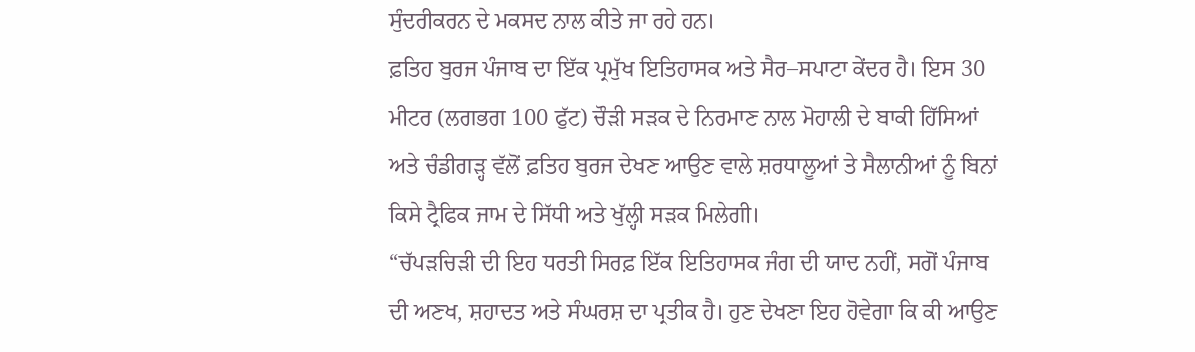ਸੁੰਦਰੀਕਰਨ ਦੇ ਮਕਸਦ ਨਾਲ ਕੀਤੇ ਜਾ ਰਹੇ ਹਨ।
ਫ਼ਤਿਹ ਬੁਰਜ ਪੰਜਾਬ ਦਾ ਇੱਕ ਪ੍ਰਮੁੱਖ ਇਤਿਹਾਸਕ ਅਤੇ ਸੈਰ–ਸਪਾਟਾ ਕੇਂਦਰ ਹੈ। ਇਸ 30 ਮੀਟਰ (ਲਗਭਗ 100 ਫੁੱਟ) ਚੌੜੀ ਸੜਕ ਦੇ ਨਿਰਮਾਣ ਨਾਲ ਮੋਹਾਲੀ ਦੇ ਬਾਕੀ ਹਿੱਸਿਆਂ ਅਤੇ ਚੰਡੀਗੜ੍ਹ ਵੱਲੋਂ ਫ਼ਤਿਹ ਬੁਰਜ ਦੇਖਣ ਆਉਣ ਵਾਲੇ ਸ਼ਰਧਾਲੂਆਂ ਤੇ ਸੈਲਾਨੀਆਂ ਨੂੰ ਬਿਨਾਂ ਕਿਸੇ ਟ੍ਰੈਫਿਕ ਜਾਮ ਦੇ ਸਿੱਧੀ ਅਤੇ ਖੁੱਲ੍ਹੀ ਸੜਕ ਮਿਲੇਗੀ।
“ਚੱਪੜਚਿੜੀ ਦੀ ਇਹ ਧਰਤੀ ਸਿਰਫ਼ ਇੱਕ ਇਤਿਹਾਸਕ ਜੰਗ ਦੀ ਯਾਦ ਨਹੀਂ, ਸਗੋਂ ਪੰਜਾਬ ਦੀ ਅਣਖ, ਸ਼ਹਾਦਤ ਅਤੇ ਸੰਘਰਸ਼ ਦਾ ਪ੍ਰਤੀਕ ਹੈ। ਹੁਣ ਦੇਖਣਾ ਇਹ ਹੋਵੇਗਾ ਕਿ ਕੀ ਆਉਣ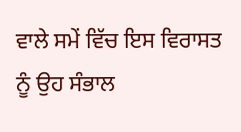ਵਾਲੇ ਸਮੇਂ ਵਿੱਚ ਇਸ ਵਿਰਾਸਤ ਨੂੰ ਉਹ ਸੰਭਾਲ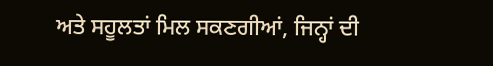ਅਤੇ ਸਹੂਲਤਾਂ ਮਿਲ ਸਕਣਗੀਆਂ, ਜਿਨ੍ਹਾਂ ਦੀ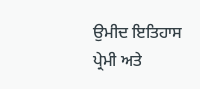ਉਮੀਦ ਇਤਿਹਾਸ ਪ੍ਰੇਮੀ ਅਤੇ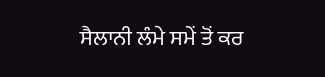ਸੈਲਾਨੀ ਲੰਮੇ ਸਮੇਂ ਤੋਂ ਕਰ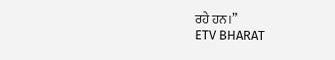ਰਹੇ ਹਨ।”
ETV BHARAT